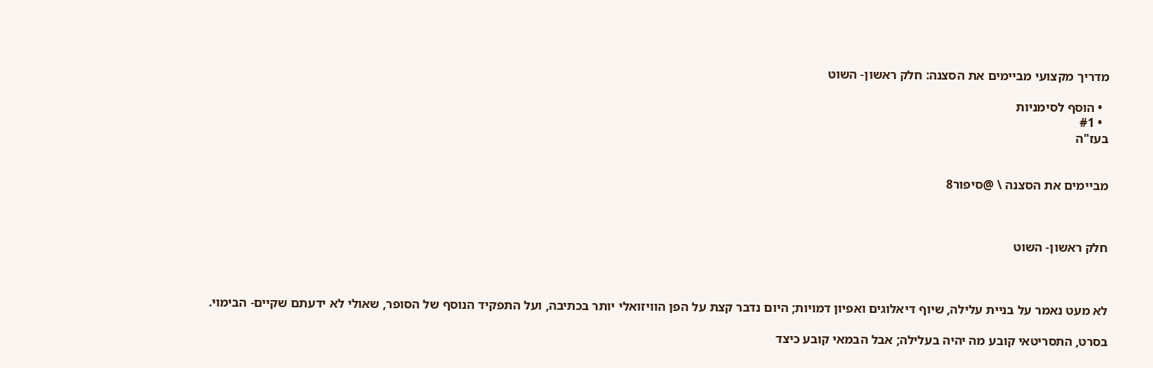מדריך מקצועי מביימים את הסצנה: חלק ראשון- השוט

  • הוסף לסימניות
  • #1
בעז"ה


מביימים את הסצנה \ @סיפור8



חלק ראשון- השוט



לא מעט נאמר על בניית עלילה, שיוף דיאלוגים ואפיון דמויות; היום נדבר קצת על הפן הוויזואלי יותר בכתיבה, ועל התפקיד הנוסף של הסופר, שאולי לא ידעתם שקיים- הבימוי.

בסרט, התסריטאי קובע מה יהיה בעלילה; אבל הבמאי קובע כיצד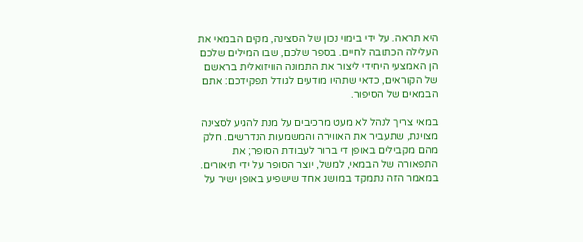היא תראה. על ידי בימוי נכון של הסצינה, מקים הבמאי את העלילה הכתובה לחיים. בספר שלכם, שבו המילים שלכם הן האמצעי היחידי ליצור את התמונה הוויזואלית בראשם של הקוראים, כדאי שתהיו מודעים לגודל תפקידכם: אתם הבמאים של הסיפור.

במאי צריך לנהל לא מעט מרכיבים על מנת להגיע לסצינה מצוינת, שתעביר את האווירה והמשמעות הנדרשים. חלק מהם מקבילים באופן די ברור לעבודת הסופר; את התפאורה של הבמאי, למשל, יוצר הסופר על ידי תיאורים. במאמר הזה נתמקד במושג אחד שישפיע באופן ישיר על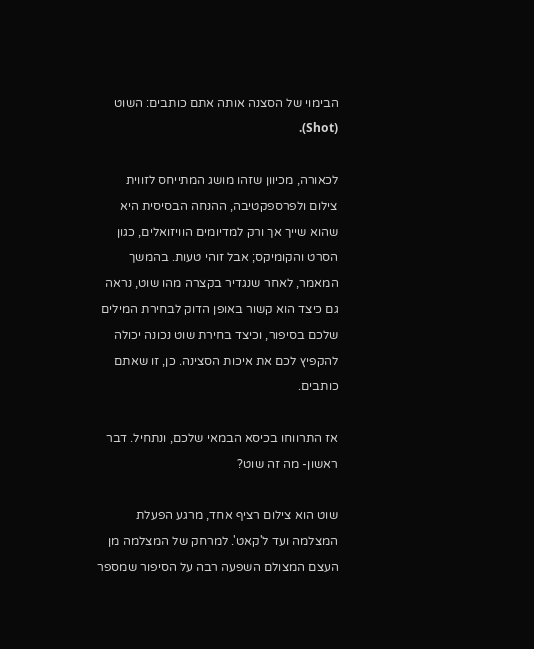הבימוי של הסצנה אותה אתם כותבים: השוט (Shot).

לכאורה, מכיוון שזהו מושג המתייחס לזווית צילום ולפרספקטיבה, ההנחה הבסיסית היא שהוא שייך אך ורק למדיומים הוויזואלים, כגון הסרט והקומיקס; אבל זוהי טעות. בהמשך המאמר, לאחר שנגדיר בקצרה מהו שוט, נראה גם כיצד הוא קשור באופן הדוק לבחירת המילים שלכם בסיפור, וכיצד בחירת שוט נכונה יכולה להקפיץ לכם את איכות הסצינה. כן, זו שאתם כותבים.

אז התרווחו בכיסא הבמאי שלכם, ונתחיל. דבר ראשון- מה זה שוט?

שוט הוא צילום רציף אחד, מרגע הפעלת המצלמה ועד ל'קאט'. למרחק של המצלמה מן העצם המצולם השפעה רבה על הסיפור שמספר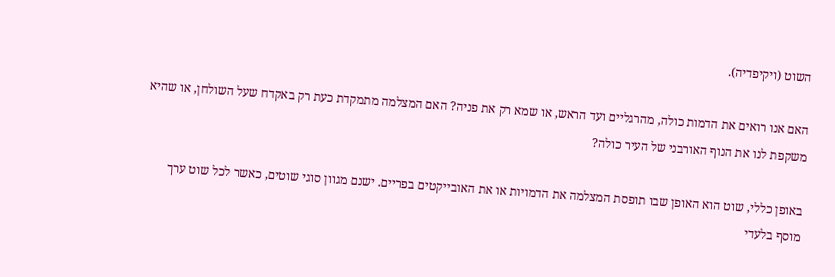השוט (ויקיפדיה).

האם אנו רואים את הדמות כולה, מהרגליים ועד הראש, או שמא רק את פניה? האם המצלמה מתמקדת כעת רק באקדח שעל השולחן, או שהיא משקפת לנו את הנוף האורבני של העיר כולה?

באופן כללי, שוט הוא האופן שבו תופסת המצלמה את הדמויות או את האובייקטים בפריים. ישנם מגוון סוגי שוטים, כאשר לכל שוט ערך מוסף בלעדי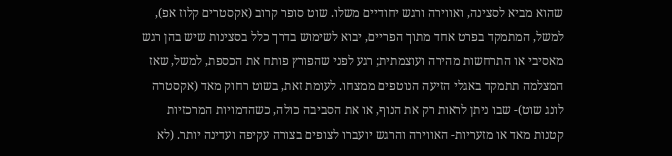שהוא מביא לסצינה, ואווירה ורגש יחודיים משלו. שוט סופר קרוב (אקסטרים קלוז אפ), למשל, המתמקד בפרט אחד מתוך הפריים, יבוא לשימוש בדרך כלל בסצינות שיש בהן רגש מאסיבי או התרחשות מהירה ועוצמתית; רגע לפני שהפורץ פותח את הכספת, למשל, שאז המצלמה תתמקד באגלי הזיעה הנוטפים ממצחו. לעומת זאת, בשוט רחוק מאד (אקסטרה לונג שוט)- שבו ניתן לראות רק את הנוף, או את הסביבה כולה, כשהדמויות המרכזיות קטנות מאד או מזעריות- האווירה והרגש יועברו לצופים בצורה עקיפה ועדינה יותר. (לא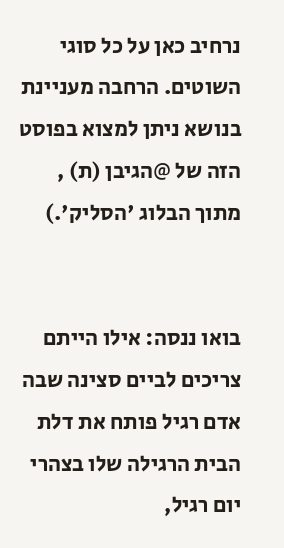נרחיב כאן על כל סוגי השוטים. הרחבה מעניינת בנושא ניתן למצוא בפוסט הזה של @הגיבן (ת) , מתוך הבלוג 'הסליק'.)


בואו ננסה: אילו הייתם צריכים לביים סצינה שבה אדם רגיל פותח את דלת הבית הרגילה שלו בצהרי יום רגיל,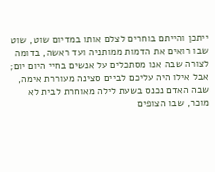ייתכן והייתם בוחרים לצלם אותו במדיום שוט, שוט שבו רואים את הדמות ממותניה ועד ראשה, בדומה לצורה שבה אנו מסתכלים על אנשים בחיי היום יום; אבל אילו היה עליכם לביים סצינה מעוררת אימה, שבה האדם נכנס בשעת לילה מאוחרת לבית לא מוכר, שבו הצופים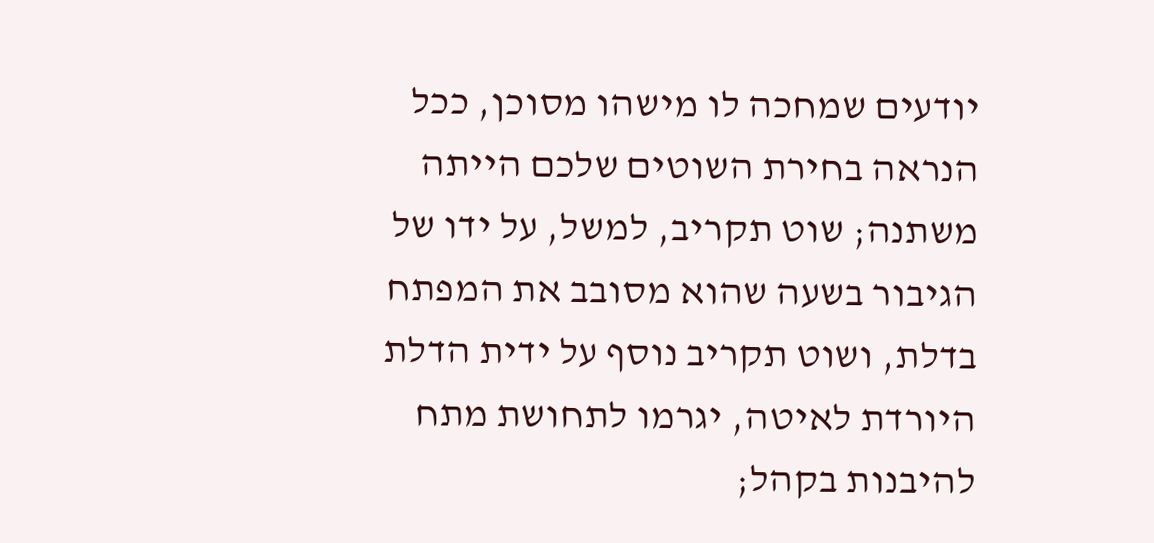יודעים שמחכה לו מישהו מסוכן, ככל הנראה בחירת השוטים שלכם הייתה משתנה; שוט תקריב, למשל, על ידו של הגיבור בשעה שהוא מסובב את המפתח בדלת, ושוט תקריב נוסף על ידית הדלת היורדת לאיטה, יגרמו לתחושת מתח להיבנות בקהל;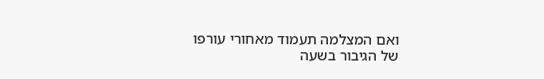ואם המצלמה תעמוד מאחורי עורפו של הגיבור בשעה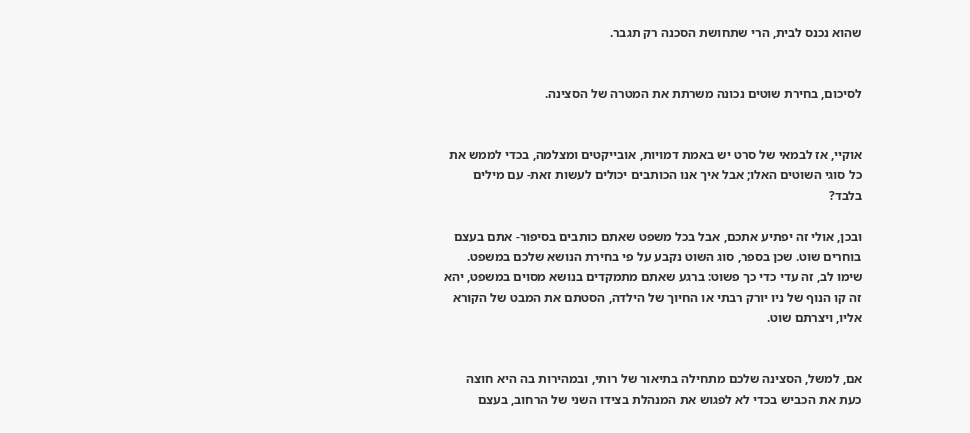שהוא נכנס לבית, הרי שתחושת הסכנה רק תגבר.


לסיכום, בחירת שוטים נכונה משרתת את המטרה של הסצינה.


אוקיי, אז לבמאי של סרט יש באמת דמויות, אובייקטים ומצלמה, בכדי לממש את כל סוגי השוטים האלו; אבל איך אנו הכותבים יכולים לעשות זאת- עם מילים בלבד?

ובכן, אולי זה יפתיע אתכם, אבל בכל משפט שאתם כותבים בסיפור- אתם בעצם בוחרים שוט. שכן בספר, סוג השוט נקבע על פי בחירת הנושא שלכם במשפט. שימו לב, זה עדי כדי כך פשוט: ברגע שאתם מתמקדים בנושא מסוים במשפט, יהא זה קו הנוף של ניו יורק רבתי או החיוך של הילדה, הסטתם את המבט של הקורא אליו, ויצרתם שוט.


אם, למשל, הסצינה שלכם מתחילה בתיאור של רותי, ובמהירות בה היא חוצה כעת את הכביש בכדי לא לפגוש את המנהלת בצידו השני של הרחוב, בעצם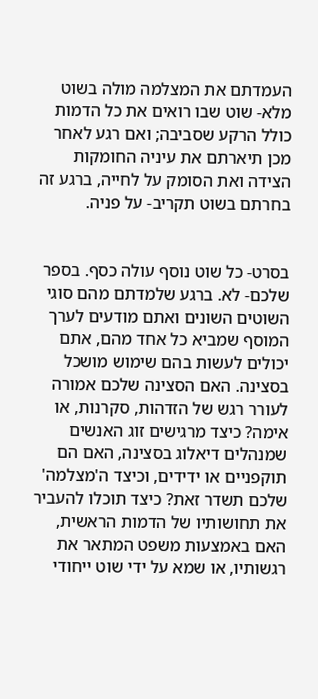העמדתם את המצלמה מולה בשוט מלא- שוט שבו רואים את כל הדמות כולל הרקע שסביבה; ואם רגע לאחר מכן תיארתם את עיניה החומקות הצידה ואת הסומק על לחייה, ברגע זה בחרתם בשוט תקריב- על פניה.


בסרט- כל שוט נוסף עולה כסף. בספר שלכם- לא. ברגע שלמדתם מהם סוגי השוטים השונים ואתם מודעים לערך המוסף שמביא כל אחד מהם, אתם יכולים לעשות בהם שימוש מושכל בסצינה. האם הסצינה שלכם אמורה לעורר רגש של הזדהות, סקרנות, או אימה? כיצד מרגישים זוג האנשים שמנהלים דיאלוג בסצינה, האם הם תוקפניים או ידידים, וכיצד ה'מצלמה' שלכם תשדר זאת? כיצד תוכלו להעביר את תחושותיו של הדמות הראשית, האם באמצעות משפט המתאר את רגשותיו, או שמא על ידי שוט ייחודי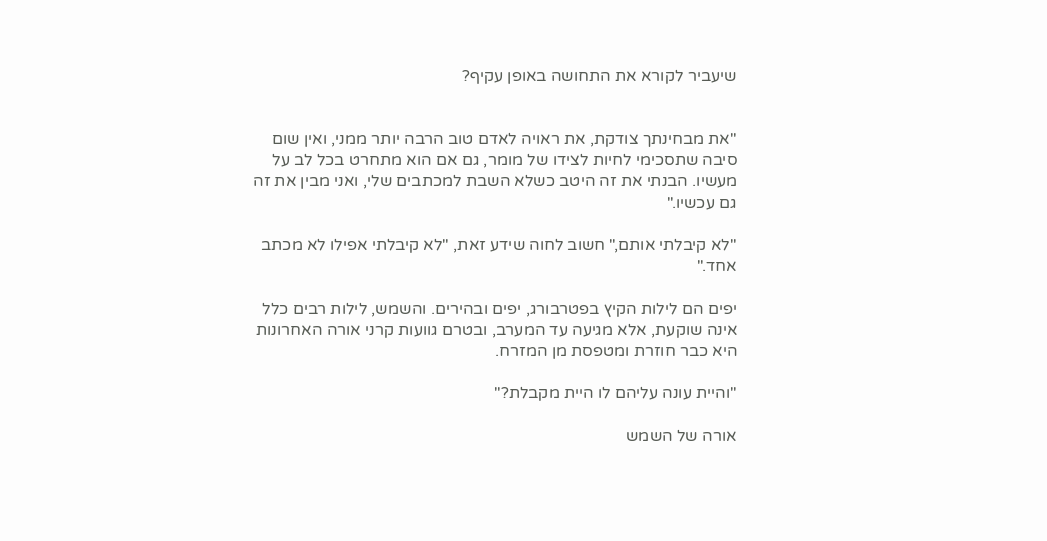שיעביר לקורא את התחושה באופן עקיף?


"את מבחינתך צודקת, את ראויה לאדם טוב הרבה יותר ממני, ואין שום סיבה שתסכימי לחיות לצידו של מומר, גם אם הוא מתחרט בכל לב על מעשיו. הבנתי את זה היטב כשלא השבת למכתבים שלי, ואני מבין את זה גם עכשיו."

"לא קיבלתי אותם," חשוב לחוה שידע זאת, "לא קיבלתי אפילו לא מכתב אחד."

יפים הם לילות הקיץ בפטרבורג, יפים ובהירים. והשמש, לילות רבים כלל אינה שוקעת, אלא מגיעה עד המערב, ובטרם גוועות קרני אורה האחרונות היא כבר חוזרת ומטפסת מן המזרח.

"והיית עונה עליהם לו היית מקבלת?"

אורה של השמש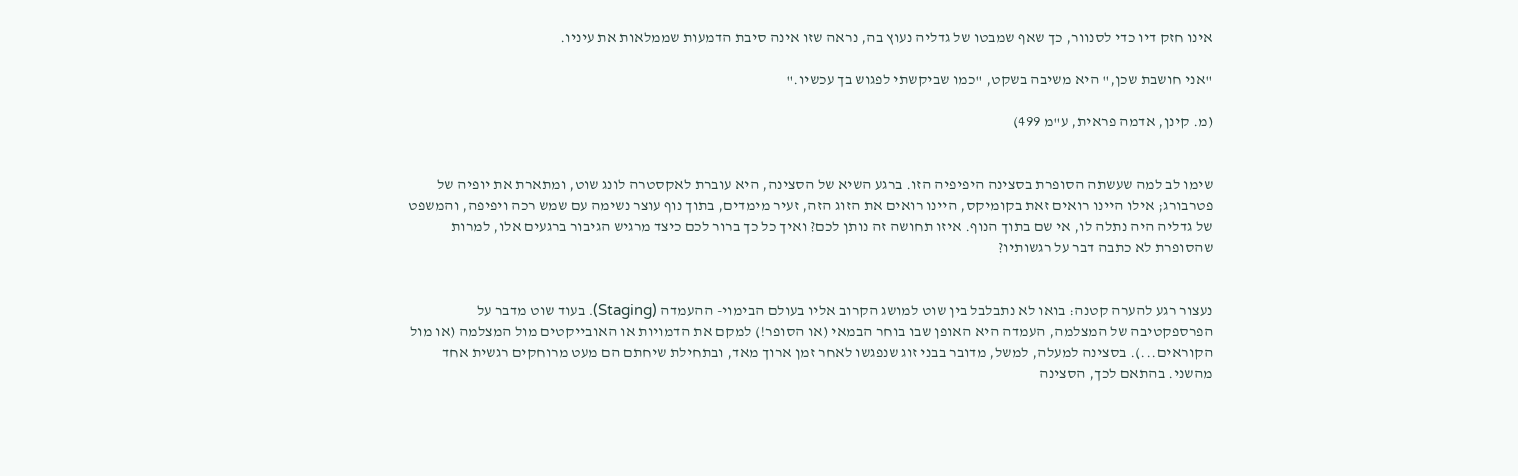אינו חזק דיו כדי לסנוור, כך שאף שמבטו של גדליה נעוץ בה, נראה שזו אינה סיבת הדמעות שממלאות את עיניו.

"אני חושבת שכן," היא משיבה בשקט, "כמו שביקשתי לפגוש בך עכשיו."

(מ. קינן, אדמה פראית, ע"מ 499)


שימו לב למה שעשתה הסופרת בסצינה היפיפיה הזו. ברגע השיא של הסצינה, היא עוברת לאקסטרה לונג שוט, ומתארת את יופיה של פטרבורג; אילו היינו רואים זאת בקומיקס, היינו רואים את הזוג הזה, זעיר מימדים, בתוך נוף עוצר נשימה עם שמש רכה ויפיפה, והמשפט של גדליה היה נתלה לו, אי שם בתוך הנוף. איזו תחושה זה נותן לכם? ואיך כל כך ברור לכם כיצד מרגיש הגיבור ברגעים אלו, למרות שהסופרת לא כתבה דבר על רגשותיו?


נעצור רגע להערה קטנה: בואו לא נתבלבל בין שוט למושג הקרוב אליו בעולם הבימוי- ההעמדה (Staging). בעוד שוט מדבר על הפרספקטיבה של המצלמה, העמדה היא האופן שבו בוחר הבמאי (או הסופר!) למקם את הדמויות או האובייקטים מול המצלמה (או מול הקוראים...). בסצינה למעלה, למשל, מדובר בבני זוג שנפגשו לאחר זמן ארוך מאד, ובתחילת שיחתם הם מעט מרוחקים רגשית אחד מהשני. בהתאם לכך, הסצינה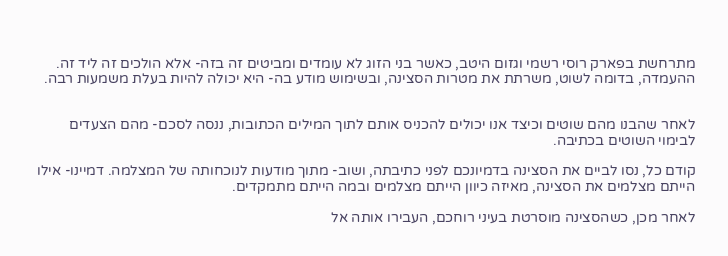מתרחשת בפארק רוסי רשמי וגזום היטב, כאשר בני הזוג לא עומדים ומביטים זה בזה- אלא הולכים זה ליד זה. ההעמדה, בדומה לשוט, משרתת את מטרות הסצינה, ובשימוש מודע בה- היא יכולה להיות בעלת משמעות רבה.


לאחר שהבנו מהם שוטים וכיצד אנו יכולים להכניס אותם לתוך המילים הכתובות, ננסה לסכם- מהם הצעדים לבימוי השוטים בכתיבה.

קודם כל, נסו לביים את הסצינה בדמיונכם לפני כתיבתה, ושוב- מתוך מודעות לנוכחותה של המצלמה. דמיינו- אילו הייתם מצלמים את הסצינה, מאיזה כיוון הייתם מצלמים ובמה הייתם מתמקדים.

לאחר מכן, כשהסצינה מוסרטת בעיני רוחכם, העבירו אותה אל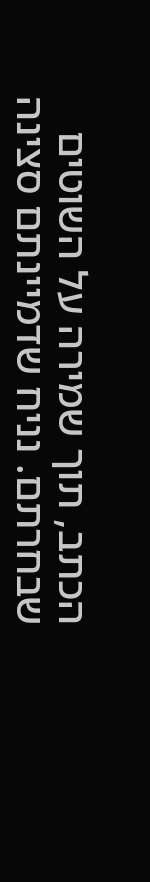הכתב, תוך שמירה על השוטים שבחרתם. נניח שדמיינתם סצינה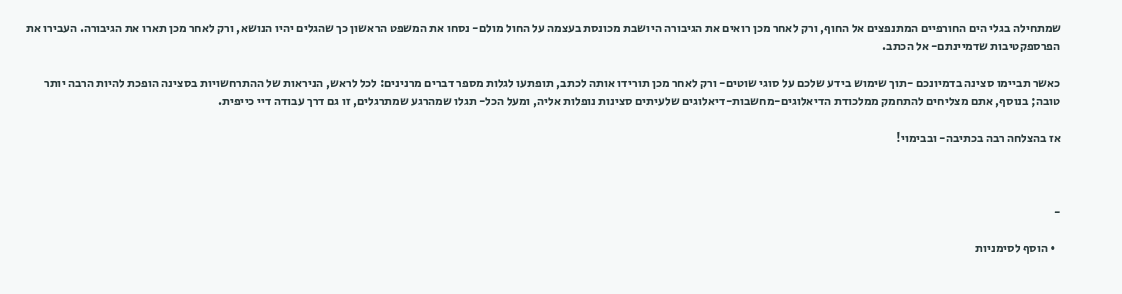שמתחילה בגלי הים החורפיים המתנפצים אל החוף, ורק לאחר מכן רואים את הגיבורה היושבת מכונסת בעצמה על החול מולם- נסחו את המשפט הראשון כך שהגלים יהיו הנושא, ורק לאחר מכן תארו את הגיבורה. העבירו את הפרספקטיבות שדמיינתם- אל הכתב.

כאשר תביימו סצינה בדמיונכם -תוך שימוש בידע שלכם על סוגי שוטים- ורק לאחר מכן תורידו אותה לכתב, תופתעו לגלות מספר דברים מרנינים: לכל לראש, הניראות של ההתרחשויות בסצינה הופכת להיות הרבה יותר טובה; בנוסף, אתם מצליחים להתחמק ממלכודת הדיאלוגים-מחשבות-דיאלוגים שלעיתים סצינות נופלות אליה, ומעל הכל- תגלו שמהרגע שמתרגלים, זו גם דרך עבודה דיי כייפית.

אז בהצלחה רבה בכתיבה- ובבימוי!



-

  • הוסף לסימניות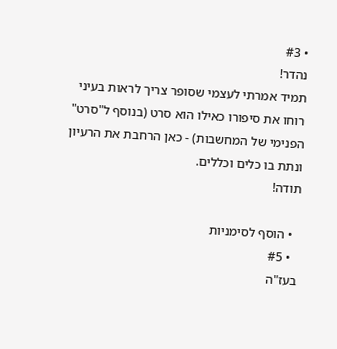• #3
נהדר!
תמיד אמרתי לעצמי שסופר צריך לראות בעיני רוחו את סיפורו כאילו הוא סרט (בנוסף ל"סרט" הפנימי של המחשבות) - כאן הרחבת את הרעיון ונתת בו כלים וכללים.
תודה!

  • הוסף לסימניות
  • #5
בעז"ה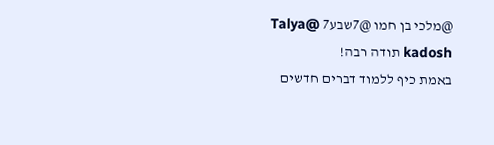@מלכי בן חמו @7שבע7 @Talya kadosh תודה רבה!
באמת כיף ללמוד דברים חדשים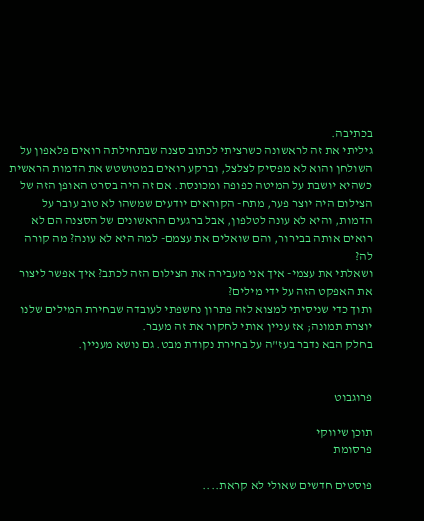בכתיבה.
גיליתי את זה לראשונה כשרציתי לכתוב סצנה שבתחילתה רואים פלאפון על השולחן והוא לא מפסיק לצלצל, וברקע רואים במטושטש את הדמות הראשית כשהיא יושבת על המיטה כפופה ומכונסת. אם זה היה בסרט האופן הזה של הצילום היה יוצר פער, מתח- הקוראים יודעים שמשהו לא טוב עובר על הדמות, והיא לא עונה לטלפון, אבל ברגעים הראשונים של הסצנה הם לא רואים אותה בבירור, והם שואלים את עצמם- למה היא לא עונה? מה קורה לה?
ושאלתי את עצמי- איך אני מעבירה את הצילום הזה לכתב? איך אפשר ליצור את האפקט הזה על ידי מילים?
ותוך כדי שניסיתי למצוא לזה פתרון נחשפתי לעובדה שבחירת המילים שלנו יוצרת תמונה; אז עניין אותי לחקור את זה מעבר.
בחלק הבא נדבר בעז"ה על בחירת נקודת מבט. גם נושא מעניין.


פרוגבוט

תוכן שיווקי
פרסומת

פוסטים חדשים שאולי לא קראת....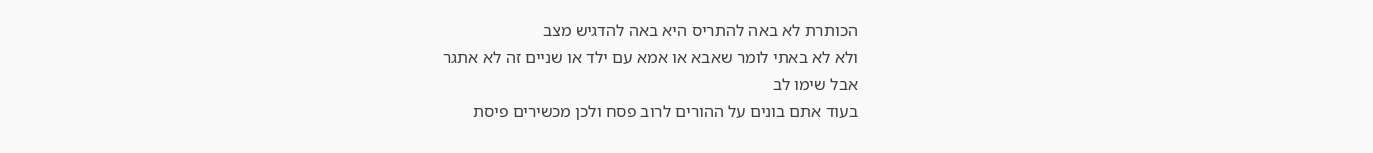הכותרת לא באה להתריס היא באה להדגיש מצב
ולא לא באתי לומר שאבא או אמא עם ילד או שניים זה לא אתגר
אבל שימו לב
בעוד אתם בונים על ההורים לרוב פסח ולכן מכשירים פיסת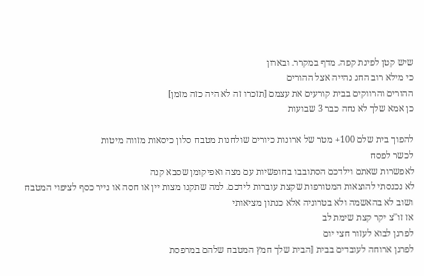שיש קטן לפינת קפה. מדף במקרר. ובארון
כי מילא רוב החג נהייה אצל ההורים
ההורים והרווקים בבית קורעים את עצמם [תזכרו זה לא היה כזה מזמן]
כן אמא שלך לא נחה כבר 3 שבועות

להפוך בית שלם 100+ מטר של ארונות כיורים שולחנות מטבח סלון כיסאות מזווה מיטות
לכשר לפסח
לאפשרות שאתם וילדכם הסתובבו בחופשיות עם מצה ואפיקומן שסבא קנה
לא נכנסתי להוצאות המטורפות שקצת עוברות לידכם. למה שתקנו מצות יין או חסה או נייר כסף לציפוי המטבח
ושוב לא בהאשמה ולא בטרוניה אלא כנתון מציאותי
אז זו''צ יקר קצת שימת לב
לפרגן לבוא לעזור חצי יום
לפרגן ארוחה לעובדים בבית [הבית שלך חמץ המטבח שלהם במרפסת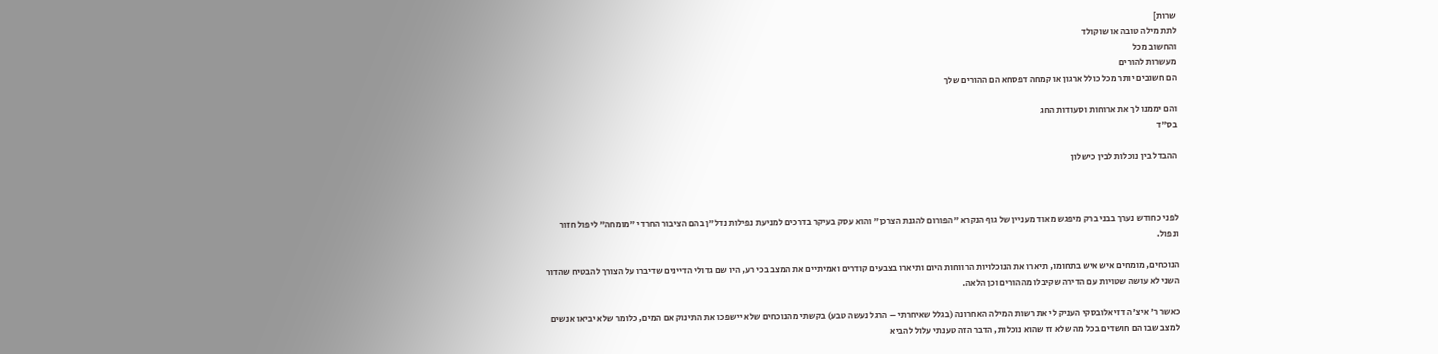שרות]
לתת מילה טובה או שוקולד
והחשוב מכל
מעשרות להורים
הם חשובים יותר מכל כולל ארגון או קמחה דפסחא הם ההורים שלך

והם יממנו לך את ארוחות וסעודות החג
בס"ד

ההבדל בין נוכלות לבין כישלון



לפני כחודש נערך בבני ברק מיפגש מאוד מעניין של גוף הנקרא "הפורום להגנת הצרכן" והוא עסק בעיקר בדרכים למניעת נפילות נדל"ן בהם הציבור החרדי "מומחה" ליפול חזור ונפול.

הנוכחים, מומחים איש איש בתחומו, תיארו את הנוכלויות הרווחות היום ותיארו בצבעים קודרים ואמיתיים את המצב בכי רע, היו שם גדולי הדיינים שדיברו על הצורך להבטיח שהדור השני לא עושה שטויות עם הדירה שקיבלו מההורים וכן הלאה.

כאשר ר' איצ'ה דזיאלובסקי העניק לי את רשות המילה האחרונה (בגלל שאיחרתי – הרגל נעשה טבע) בקשתי מהנוכחים שלא יישפכו את התינוק אם המים, כלומר שלא יביאו אנשים למצב שבו הם חושדים בכל מה שלא זז שהוא נוכלות, הדבר הזה טענתי עלול להביא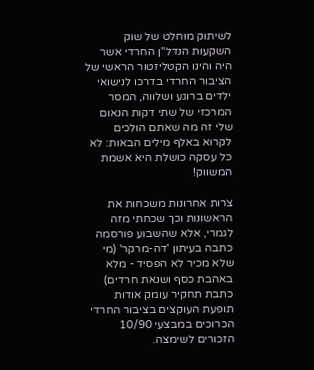לשיתוק מוחלט של שוק השקעות הנדל"ן החרדי אשר היה והינו הקטליזטור הראשי של הציבור החרדי בדרכו לנישואי ילדים ברוגע ושלווה, המסר המרכזי של שתי דקות הנאום שלי זה מה שאתם הולכים לקרוא באלף מילים הבאות: לא כל עסקה כושלת היא אשמת המשווק!

צרות אחרונות משכחות את הראשונות וכך שכחתי מזה לגמרי, אלא שהשבוע פורסמה כתבה בעיתון 'דה-מרקר' (מי שלא מכיר לא הפסיד - מלא באהבת כסף ושנאת חרדים) כתבת תחקיר עומק אודות תופעת העוקצים בציבור החרדי הכרוכים במבצעי 10/90 הזכורים לשימצה.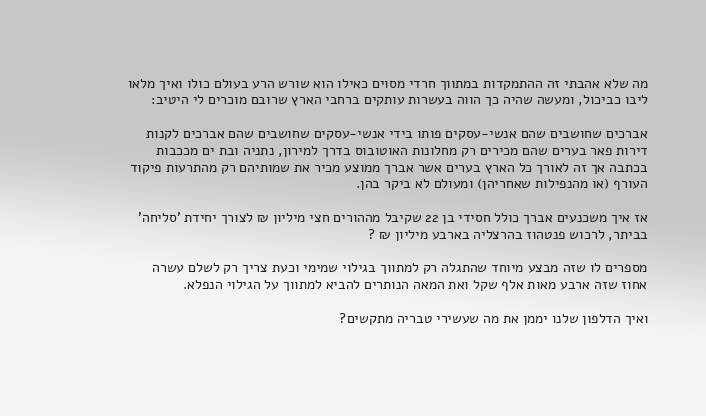מה שלא אהבתי זה ההתמקדות במתווך חרדי מסוים כאילו הוא שורש הרע בעולם כולו ואיך מלאו ליבו כביכול, ומעשה שהיה כך הווה בעשרות עותקים ברחבי הארץ שרובם מוכרים לי היטיב:

אברכים שחושבים שהם אנשי-עסקים פותו בידי אנשי-עסקים שחושבים שהם אברכים לקנות דירות פאר בערים שהם מכירים רק מחלונות האוטובוס בדרך למירון, נתניה ובת ים מככבות בכתבה אך זה לאורך כל הארץ בערים אשר אברך ממוצע מכיר את שמותיהם רק מהתרעות פיקוד העורף (או מהנפילות שאחריהן) ומעולם לא ביקר בהן.

אז איך משכנעים אברך כולל חסידי בן 22 שקיבל מההורים חצי מיליון ₪ לצורך יחידת 'סליחה' בביתר, לרכוש פנטהוז בהרצליה בארבע מיליון ₪ ?

מספרים לו שזה מבצע מיוחד שהתגלה רק למתווך בגילוי שמימי וכעת צריך רק לשלם עשרה אחוז שזה ארבע מאות אלף שקל ואת המאה הנותרים להביא למתווך על הגילוי הנפלא.

ואיך הדלפון שלנו יממן את מה שעשירי טבריה מתקשים?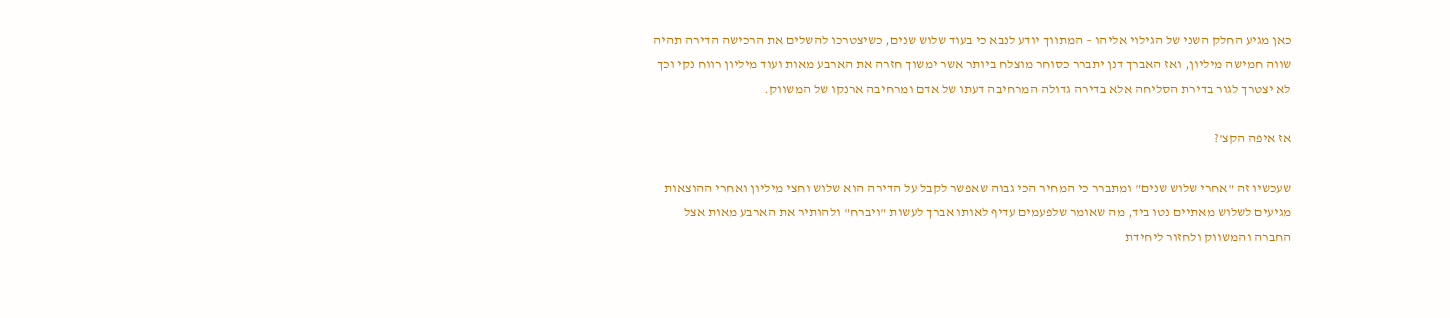כאן מגיע החלק השני של הגילוי אליהו – המתווך יודע לנבא כי בעוד שלוש שנים, כשיצטרכו להשלים את הרכישה הדירה תהיה שווה חמישה מיליון, ואז האברך דנן יתברר כסוחר מוצלח ביותר אשר ימשוך חזרה את הארבע מאות ועוד מיליון רווח נקי וכך לא יצטרך לגור בדירת הסליחה אלא בדירה גדולה המרחיבה דעתו של אדם ומרחיבה ארנקו של המשווק.

אז איפה הקצ'?

שעכשיו זה "אחרי שלוש שנים" ומתברר כי המחיר הכי גבוה שאפשר לקבל על הדירה הוא שלוש וחצי מיליון ואחרי ההוצאות מגיעים לשלוש מאתיים נטו ביד, מה שאומר שלפעמים עדיף לאותו אברך לעשות "ויברח" ולהותיר את הארבע מאות אצל החברה והמשווק ולחזור ליחידת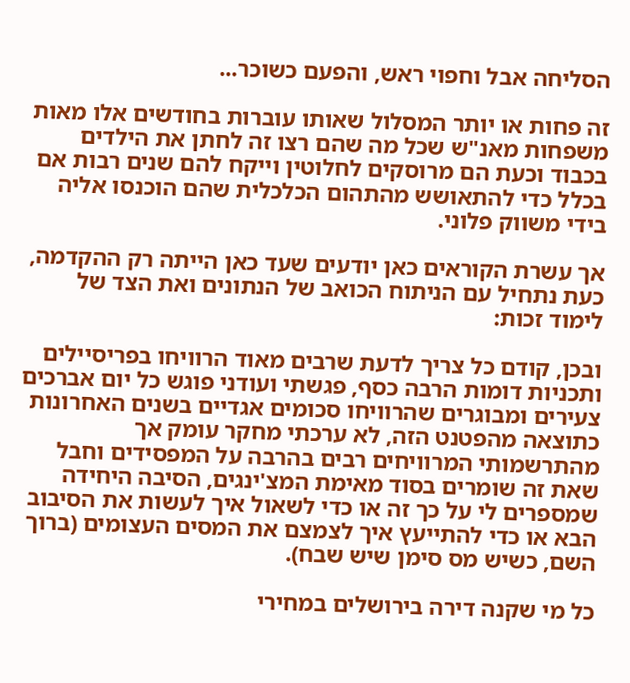הסליחה אבל וחפוי ראש, והפעם כשוכר...

זה פחות או יותר המסלול שאותו עוברות בחודשים אלו מאות משפחות מאנ"ש שכל מה שהם רצו זה לחתן את הילדים בכבוד וכעת הם מרוסקים לחלוטין וייקח להם שנים רבות אם בכלל כדי להתאושש מהתהום הכלכלית שהם הוכנסו אליה בידי משווק פלוני.

אך עשרת הקוראים כאן יודעים שעד כאן הייתה רק ההקדמה, כעת נתחיל עם הניתוח הכואב של הנתונים ואת הצד של לימוד זכות:

ובכן, קודם כל צריך לדעת שרבים מאוד הרוויחו בפריסיילים ותכניות דומות הרבה כסף, פגשתי ועודני פוגש כל יום אברכים צעירים ומבוגרים שהרוויחו סכומים אגדיים בשנים האחרונות כתוצאה מהפטנט הזה, לא ערכתי מחקר עומק אך מהתרשמותי המרוויחים רבים בהרבה על המפסידים וחבל שאת זה שומרים בסוד מאימת המצ'ינגים, הסיבה היחידה שמספרים לי על כך זה או כדי לשאול איך לעשות את הסיבוב הבא או כדי להתייעץ איך לצמצם את המסים העצומים (ברוך השם, כשיש מס סימן שיש שבח).

כל מי שקנה דירה בירושלים במחירי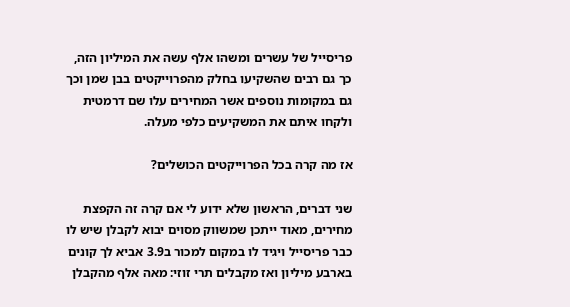פריסייל של עשרים ומשהו אלף עשה את המיליון הזה, כך גם רבים שהשקיעו בחלק מהפרוייקטים בבן שמן וכך גם במקומות נוספים אשר המחירים עלו שם דרמטית ולקחו איתם את המשקיעים כלפי מעלה.

אז מה קרה בכל הפרוייקטים הכושלים?

שני דברים, הראשון שלא ידוע לי אם קרה זה הקפצת מחירים, מאוד ייתכן שמשווק מסוים יבוא לקבלן שיש לו כבר פריסייל ויגיד לו במקום למכור ב3.9 אביא לך קונים בארבע מיליון ואז מקבלים תרי זוזי: מאה אלף מהקבלן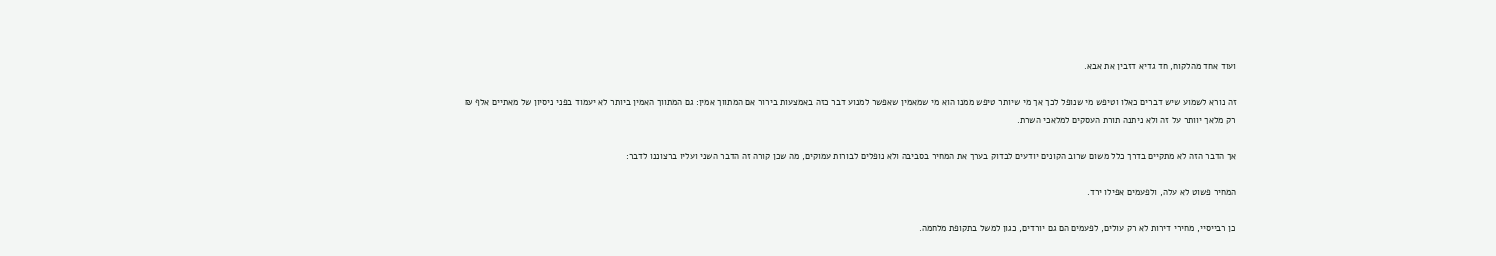ועוד אחד מהלקוח, חד גדיא דזבין את אבא.

זה נורא לשמוע שיש דברים כאלו וטיפש מי שנופל לכך אך מי שיותר טיפש ממנו הוא מי שמאמין שאפשר למנוע דבר כזה באמצעות בירור אם המתווך אמין: גם המתווך האמין ביותר לא יעמוד בפני ניסיון של מאתיים אלף ₪ רק מלאך יוותר על זה ולא ניתנה תורת העסקים למלאכי השרת.

אך הדבר הזה לא מתקיים בדרך כלל משום שרוב הקונים יודעים לבדוק בערך את המחיר בסביבה ולא נופלים לבורות עמוקים, מה שכן קורה זה הדבר השני ועליו ברצוננו לדבר:

המחיר פשוט לא עלה, ולפעמים אפילו ירד.

כן רבייסיי, מחירי דירות לא רק עולים, לפעמים הם גם יורדים, כגון למשל בתקופת מלחמה.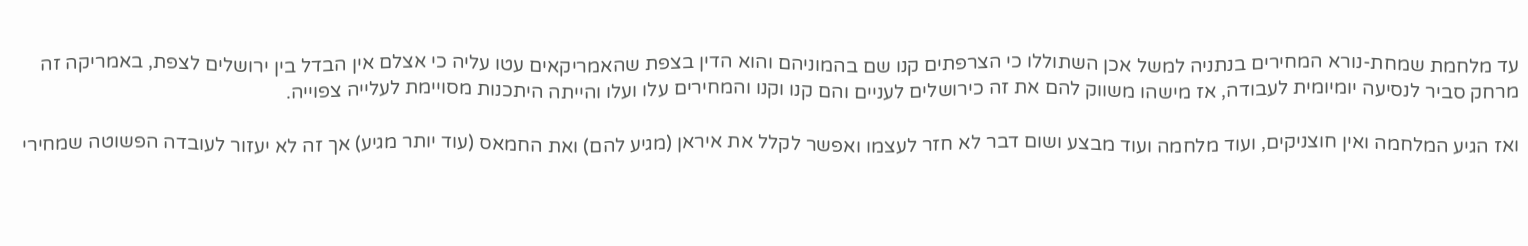עד מלחמת שמחת-נורא המחירים בנתניה למשל אכן השתוללו כי הצרפתים קנו שם בהמוניהם והוא הדין בצפת שהאמריקאים עטו עליה כי אצלם אין הבדל בין ירושלים לצפת, באמריקה זה מרחק סביר לנסיעה יומיומית לעבודה, אז מישהו משווק להם את זה כירושלים לעניים והם קנו וקנו והמחירים עלו ועלו והייתה היתכנות מסויימת לעלייה צפוייה.

ואז הגיע המלחמה ואין חוצניקים, ועוד מלחמה ועוד מבצע ושום דבר לא חזר לעצמו ואפשר לקלל את איראן (מגיע להם) ואת החמאס (עוד יותר מגיע) אך זה לא יעזור לעובדה הפשוטה שמחירי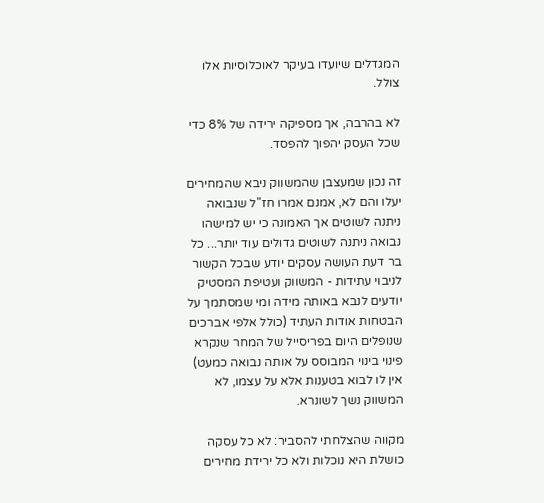המגדלים שיועדו בעיקר לאוכלוסיות אלו צולל.

לא בהרבה, אך מספיקה ירידה של 8% כדי שכל העסק יהפוך להפסד.

זה נכון שמעצבן שהמשווק ניבא שהמחירים יעלו והם לא, אמנם אמרו חז"ל שנבואה ניתנה לשוטים אך האמונה כי יש למישהו נבואה ניתנה לשוטים גדולים עוד יותר... כל בר דעת העושה עסקים יודע שבכל הקשור לניבוי עתידות - המשווק ועטיפת המסטיק יודעים לנבא באותה מידה ומי שמסתמך על הבטחות אודות העתיד (כולל אלפי אברכים שנופלים היום בפריסייל של המחר שנקרא פינוי בינוי המבוסס על אותה נבואה כמעט) אין לו לבוא בטענות אלא על עצמו, לא המשווק נשך לשונרא.

מקווה שהצלחתי להסביר: לא כל עסקה כושלת היא נוכלות ולא כל ירידת מחירים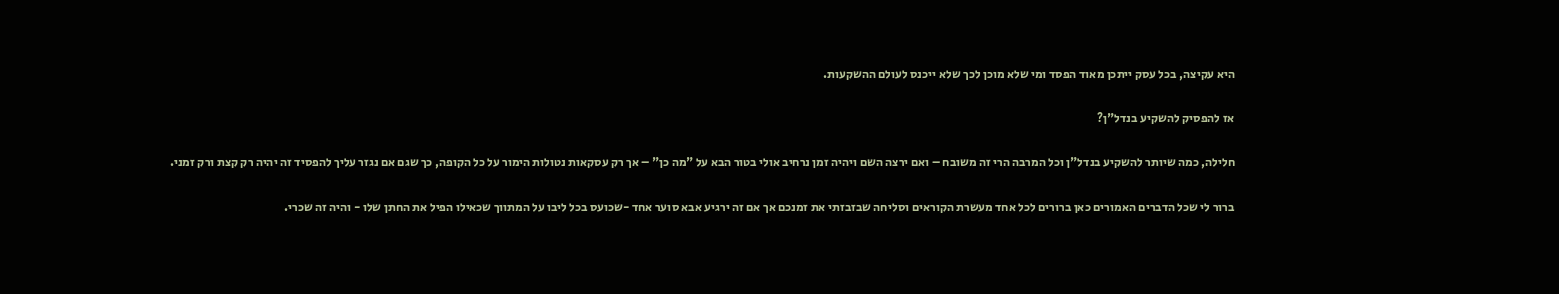היא עקיצה, בכל עסק ייתכן מאוד הפסד ומי שלא מוכן לכך שלא ייכנס לעולם ההשקעות.

אז להפסיק להשקיע בנדל"ן?

חלילה, כמה שיותר להשקיע בנדל"ן וכל המרבה הרי זה משובח – ואם ירצה השם ויהיה זמן נרחיב אולי בטור הבא על "מה כן" – אך רק עסקאות נטולות הימור על כל הקופה, כך שגם אם נגזר עליך להפסיד זה יהיה רק קצת ורק זמני.

ברור לי שכל הדברים האמורים כאן ברורים לכל אחד מעשרת הקוראים וסליחה שבזבזתי את זמנכם אך אם זה ירגיע אבא סוער אחד -שכועס בכל ליבו על המתווך שכאילו הפיל את החתן שלו - והיה זה שכרי.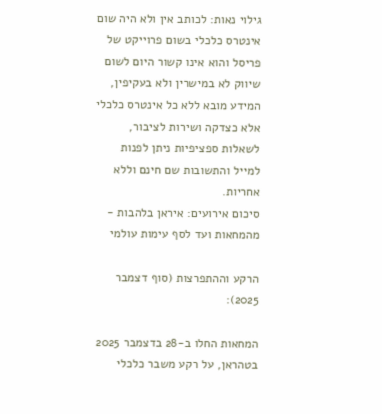גילוי נאות: לכותב אין ולא היה שום אינטרס כלכלי בשום פרוייקט של פריסל והוא אינו קשור היום לשום שיווק לא במישרין ולא בעקיפין, המידע מובא ללא כל אינטרס כלכלי אלא כצדקה ושירות לציבור, לשאלות ספציפיות ניתן לפנות למייל והתשובות שם חינם וללא אחריות.
סיכום אירועים: איראן בלהבות - מהמחאות ועד לסף עימות עולמי

הרקע וההתפרצות (סוף דצמבר 2025):

המחאות החלו ב-28 בדצמבר 2025 בטהראן, על רקע משבר כלכלי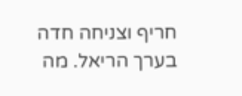חריף וצניחה חדה בערך הריאל. מה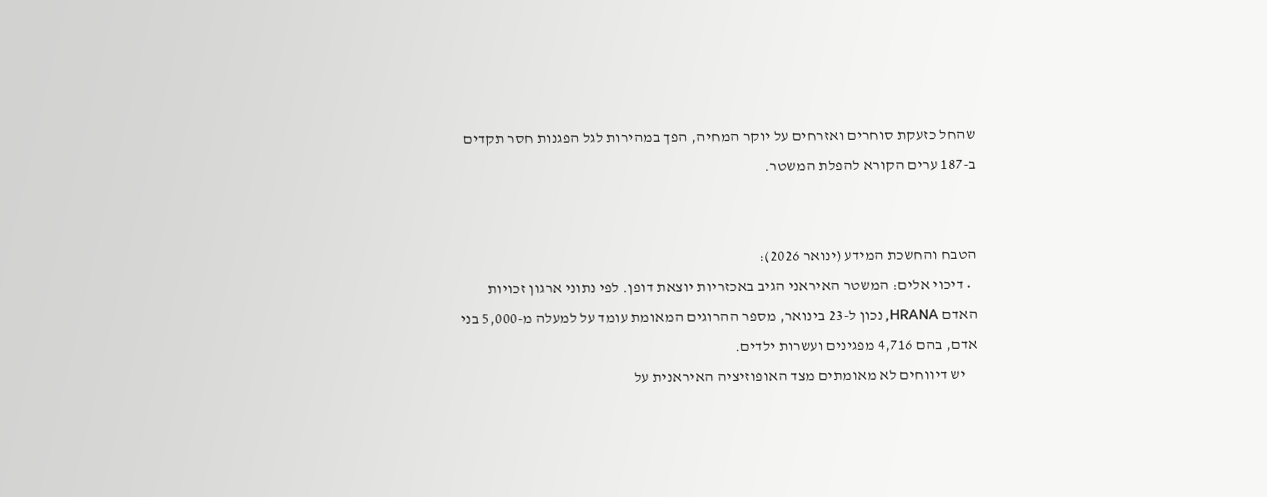שהחל כזעקת סוחרים ואזרחים על יוקר המחיה, הפך במהירות לגל הפגנות חסר תקדים ב-187 ערים הקורא להפלת המשטר.


הטבח והחשכת המידע (ינואר 2026):
  • דיכוי אלים: המשטר האיראני הגיב באכזריות יוצאת דופן. לפי נתוני ארגון זכויות האדם HRANA, נכון ל-23 בינואר, מספר ההרוגים המאומת עומד על למעלה מ-5,000 בני אדם, בהם 4,716 מפגינים ועשרות ילדים.
    יש דיווחים לא מאומתים מצד האופוזיציה האיראנית על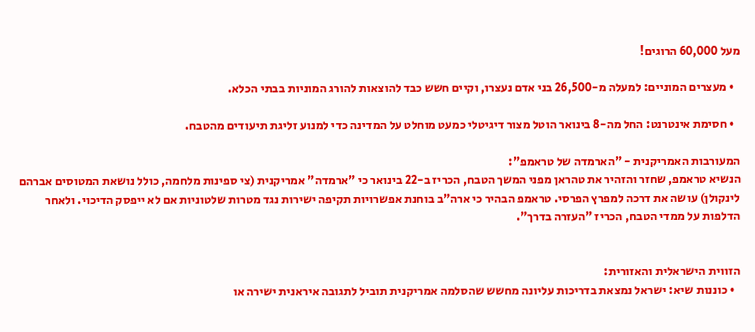מעל 60,000 הרוגים!

  • מעצרים המוניים: למעלה מ-26,500 בני אדם נעצרו, וקיים חשש כבד להוצאות להורג המוניות בבתי הכלא.

  • חסימת אינטרנט: החל מה-8 בינואר הוטל מצור דיגיטלי כמעט מוחלט על המדינה כדי למנוע זליגת תיעודים מהטבח.

המעורבות האמריקנית - "הארמדה של טראמפ":
הנשיא טראמפ, שחזר והזהיר את טהראן מפני המשך הטבח, הכריז ב-22 בינואר כי "ארמדה" אמריקנית (צי ספינות מלחמה, כולל נושאת המטוסים אברהם לינקולן) עושה את דרכה למפרץ הפרסי. טראמפ הבהיר כי ארה"ב בוחנת אפשרויות תקיפה ישירות נגד מטרות שלטוניות אם לא ייפסק הדיכוי. ולאחר הדלפות על ממדי הטבח, הכריז "העזרה בדרך".


הזווית הישראלית והאזורית:
  • כוננות שיא: ישראל נמצאת בדריכות עליונה מחשש שהסלמה אמריקנית תוביל לתגובה איראנית ישירה או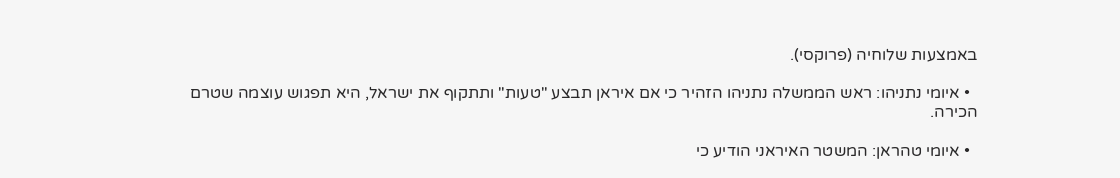באמצעות שלוחיה (פרוקסי).

  • איומי נתניהו: ראש הממשלה נתניהו הזהיר כי אם איראן תבצע "טעות" ותתקוף את ישראל, היא תפגוש עוצמה שטרם הכירה.

  • איומי טהראן: המשטר האיראני הודיע כי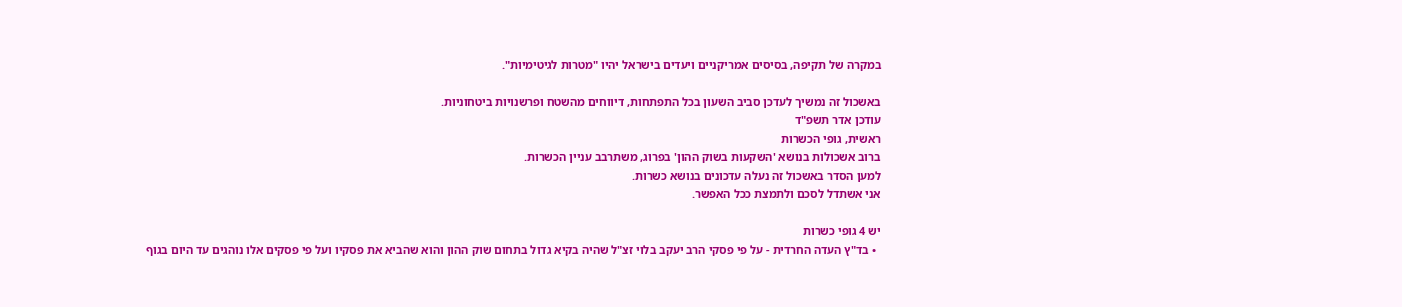במקרה של תקיפה, בסיסים אמריקניים ויעדים בישראל יהיו "מטרות לגיטימיות".

באשכול זה נמשיך לעדכן סביב השעון בכל התפתחות, דיווחים מהשטח ופרשנויות ביטחוניות.
עודכן אדר תשפ"ד
ראשית, גופי הכשרות
ברוב אשכולות בנושא 'השקעות בשוק ההון' בפרוג, משתרבב עניין הכשרות.
למען הסדר באשכול זה נעלה עדכונים בנושא כשרות.
אני אשתדל לסכם ולתמצת ככל האפשר.

יש 4 גופי כשרות
  • בד"ץ העדה החרדית - על פי פסקי הרב יעקב בלוי זצ"ל שהיה בקיא גדול בתחום שוק ההון והוא שהביא את פסקיו ועל פי פסקים אלו נוהגים עד היום בגוף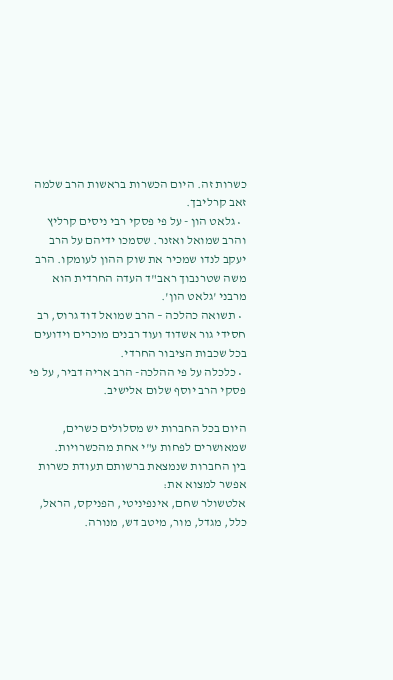כשרות זה. היום הכשרות בראשות הרב שלמה זאב קרליבך.
  • גלאט הון - על פי פסקי רבי ניסים קרליץ והרב שמואל ואזנר. שסמכו ידיהם על הרב יעקב לנדו שמכיר את שוק ההון לעומקו. הרב משה שטרנבוך ראב"ד העדה החרדית הוא מרבני 'גלאט הון'.
  • תשואה כהלכה – הרב שמואל דוד גרוס, רב חסידי גור אשדוד ועוד רבנים מוכרים וידועים בכל שכבות הציבור החרדי.
  • כלכלה על פי ההלכה- הרב אריה דביר, על פי פסקי הרב יוסף שלום אלישיב.

היום בכל החברות יש מסלולים כשרים, שמאושרים לפחות ע"י אחת מהכשרויות.
בין החברות שנמצאת ברשותם תעודת כשרות אפשר למצוא את:
אלטשולר שחם, אינפיניטי, הפניקס, הראל, כלל, מגדל, מור, מיטב דש, מנורה.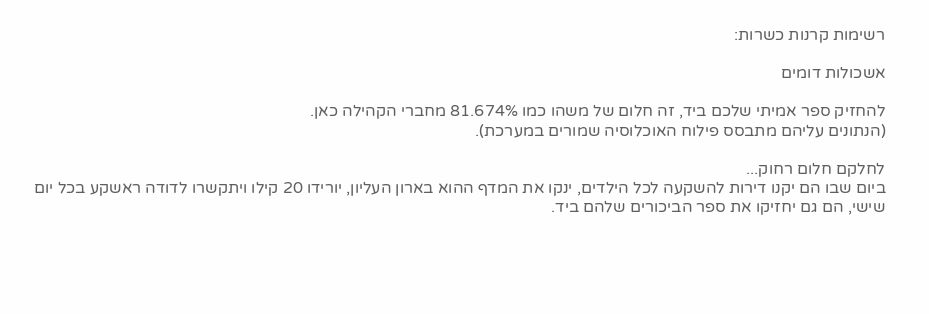רשימות קרנות כשרות:

אשכולות דומים

להחזיק ספר אמיתי שלכם ביד, זה חלום של משהו כמו 81.674% מחברי הקהילה כאן.
(הנתונים עליהם מתבסס פילוח האוכלוסיה שמורים במערכת).

לחלקם חלום רחוק...
ביום שבו הם יקנו דירות להשקעה לכל הילדים, ינקו את המדף ההוא בארון העליון, יורידו 20 קילו ויתקשרו לדודה ראשקע בכל יום שישי, הם גם יחזיקו את ספר הביכורים שלהם ביד.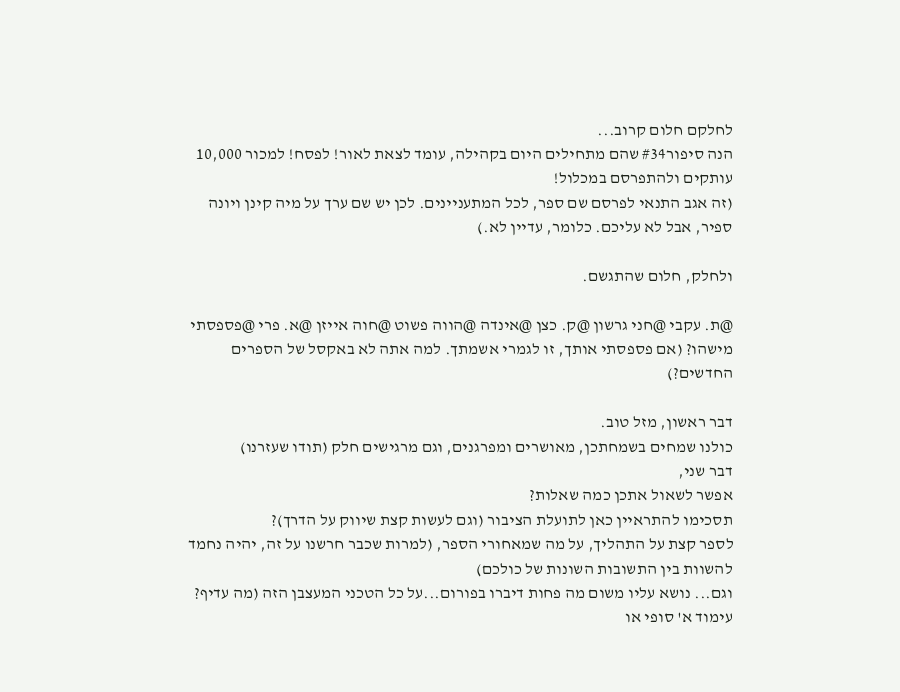לחלקם חלום קרוב...
הנה סיפור#34 שהם מתחילים היום בקהילה, עומד לצאת לאור! לפסח! למכור 10,000 עותקים ולהתפרסם במכלול!
(זה אגב התנאי לפרסם שם ספר, לכל המתעניינים. לכן יש שם ערך על מיה קינן ויונה ספיר, אבל לא עליכם. כלומר, עדיין לא.)

ולחלק, חלום שהתגשם.

@ת. עקבי @חני גרשון @ק. כצן @אינדה @הווה פשוט @חוה אייזן @א. פרי @פספסתי מישהו? (אם פספסתי אותך, זו לגמרי אשמתך. למה אתה לא באקסל של הספרים החדשים?)

דבר ראשון, מזל טוב.
כולנו שמחים בשמחתכן, מאושרים ומפרגנים, וגם מרגישים חלק (תודו שעזרנו)
דבר שני,
אפשר לשאול אתכן כמה שאלות?
תסכימו להתראיין כאן לתועלת הציבור (וגם לעשות קצת שיווק על הדרך)?
לספר קצת על התהליך, על מה שמאחורי הספר, (למרות שכבר חרשנו על זה, יהיה נחמד להשוות בין התשובות השונות של כולכם)
וגם... נושא עליו משום מה פחות דיברו בפורום...על כל הטכני המעצבן הזה (מה עדיף? עימוד א' סופי או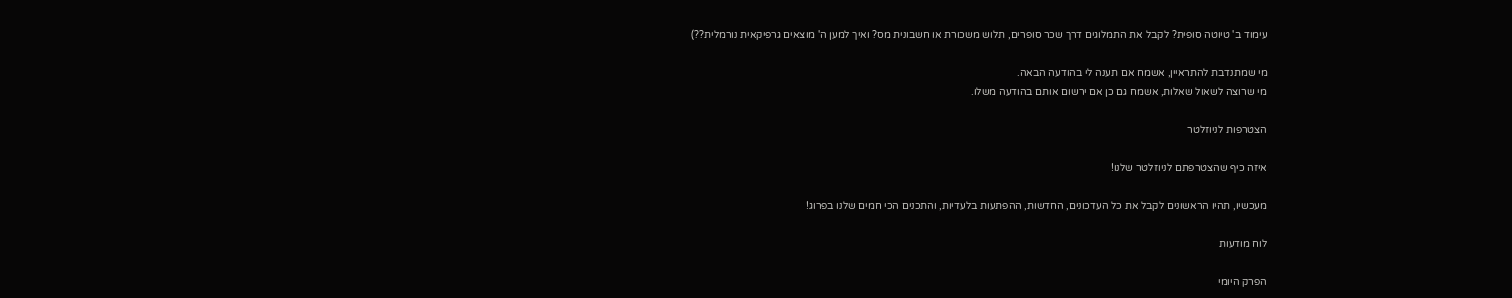עימוד ב' טיוטה סופית? לקבל את התמלוגים דרך שכר סופרים, תלוש משכורת או חשבונית מס? ואיך למען ה' מוצאים גרפיקאית נורמלית??)

מי שמתנדבת להתראיין, אשמח אם תענה לי בהודעה הבאה.
מי שרוצה לשאול שאלות, אשמח גם כן אם ירשום אותם בהודעה משלו.

הצטרפות לניוזלטר

איזה כיף שהצטרפתם לניוזלטר שלנו!

מעכשיו, תהיו הראשונים לקבל את כל העדכונים, החדשות, ההפתעות בלעדיות, והתכנים הכי חמים שלנו בפרוג!

לוח מודעות

הפרק היומי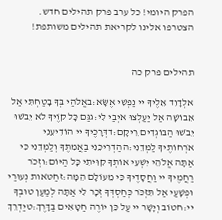הפרק היומי! כל ערב פרק תהילים חדש. הצטרפו אלינו לקריאת תהילים משותפת!


תהילים פרק כה

אלְדָוִד אֵלֶיךָ יי נַפְשִׁי אֶשָּׂא:באֱלֹהַי בְּךָ בָטַחְתִּי אַל אֵבוֹשָׁה אַל יַעַלְצוּ אֹיְבַי לִי:גגַּם כָּל קוֶֹיךָ לֹא יֵבֹשׁוּ יֵבֹשׁוּ הַבּוֹגְדִים רֵיקָם:דדְּרָכֶיךָ יי הוֹדִיעֵנִי אֹרְחוֹתֶיךָ לַמְּדֵנִי:ההַדְרִיכֵנִי בַאֲמִתֶּךָ וְלַמְּדֵנִי כִּי אַתָּה אֱלֹהֵי יִשְׁעִי אוֹתְךָ קִוִּיתִי כָּל הַיּוֹם:וזְכֹר רַחֲמֶיךָ יי וַחֲסָדֶיךָ כִּי מֵעוֹלָם הֵמָּה:זחַטֹּאות נְעוּרַי וּפְשָׁעַי אַל תִּזְכֹּר כְּחַסְדְּךָ זְכָר לִי אַתָּה לְמַעַן טוּבְךָ יי:חטוֹב וְיָשָׁר יי עַל כֵּן יוֹרֶה חַטָּאִים בַּדָּרֶךְ:טיַדְרֵךְ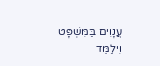עֲנָוִים בַּמִּשְׁפָּט וִילַמֵּד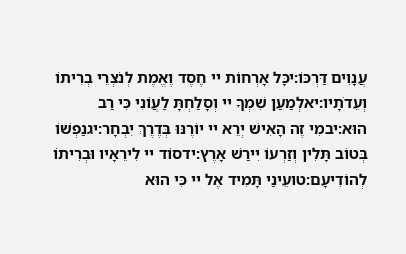עֲנָוִים דַּרְכּוֹ:יכָּל אָרְחוֹת יי חֶסֶד וֶאֱמֶת לְנֹצְרֵי בְרִיתוֹ וְעֵדֹתָיו:יאלְמַעַן שִׁמְךָ יי וְסָלַחְתָּ לַעֲוֹנִי כִּי רַב הוּא:יבמִי זֶה הָאִישׁ יְרֵא יי יוֹרֶנּוּ בְּדֶרֶךְ יִבְחָר:יגנַפְשׁוֹ בְּטוֹב תָּלִין וְזַרְעוֹ יִירַשׁ אָרֶץ:ידסוֹד יי לִירֵאָיו וּבְרִיתוֹ לְהוֹדִיעָם:טועֵינַי תָּמִיד אֶל יי כִּי הוּא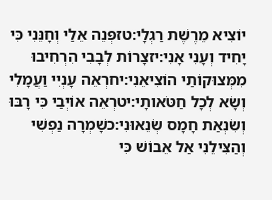יוֹצִיא מֵרֶשֶׁת רַגְלָי:טזפְּנֵה אֵלַי וְחָנֵּנִי כִּי יָחִיד וְעָנִי אָנִי:יזצָרוֹת לְבָבִי הִרְחִיבוּ מִמְּצוּקוֹתַי הוֹצִיאֵנִי:יחרְאֵה עָנְיִי וַעֲמָלִי וְשָׂא לְכָל חַטֹּאותָי:יטרְאֵה אוֹיְבַי כִּי רָבּוּ וְשִׂנְאַת חָמָס שְׂנֵאוּנִי:כשָׁמְרָה נַפְשִׁי וְהַצִּילֵנִי אַל אֵבוֹשׁ כִּי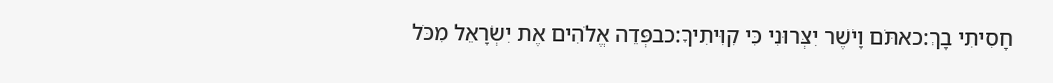חָסִיתִי בָךְ:כאתֹּם וָיֹשֶׁר יִצְּרוּנִי כִּי קִוִּיתִיךָ:כבפְּדֵה אֱלֹהִים אֶת יִשְׂרָאֵל מִכֹּל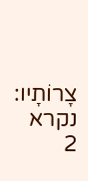צָרוֹתָיו:
נקרא  2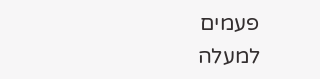פעמים
למעלה